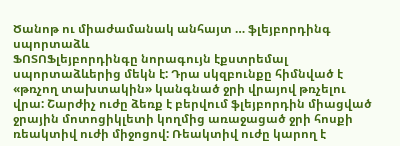Ծանոթ ու միաժամանակ անհայտ … ֆլեյբորդինգ սպորտաձև
ՖՈՏՈՖլեյբորդինգը նորագույն էքստրեմալ սպորտաձևերից մեկն է: Դրա սկզբունքը հիմնված է «թռչող տախտակին» կանգնած ջրի վրայով թռչելու վրա: Շարժիչ ուժը ձեռք է բերվում ֆլեյբորդին միացված ջրային մոտոցիկլետի կողմից առաջացած ջրի հոսքի ռեակտիվ ուժի միջոցով: Ռեակտիվ ուժը կարող է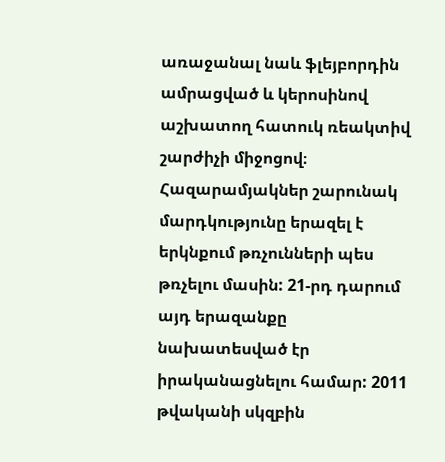առաջանալ նաև ֆլեյբորդին ամրացված և կերոսինով աշխատող հատուկ ռեակտիվ շարժիչի միջոցով։
Հազարամյակներ շարունակ մարդկությունը երազել է երկնքում թռչունների պես թռչելու մասին: 21-րդ դարում այդ երազանքը նախատեսված էր իրականացնելու համար: 2011 թվականի սկզբին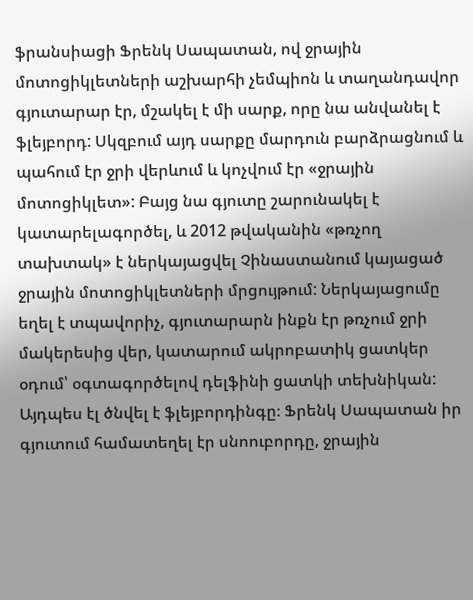ֆրանսիացի Ֆրենկ Սապատան, ով ջրային մոտոցիկլետների աշխարհի չեմպիոն և տաղանդավոր գյուտարար էր, մշակել է մի սարք, որը նա անվանել է ֆլեյբորդ: Սկզբում այդ սարքը մարդուն բարձրացնում և պահում էր ջրի վերևում և կոչվում էր «ջրային մոտոցիկլետ»: Բայց նա գյուտը շարունակել է կատարելագործել, և 2012 թվականին «թռչող տախտակ» է ներկայացվել Չինաստանում կայացած ջրային մոտոցիկլետների մրցույթում: Ներկայացումը եղել է տպավորիչ, գյուտարարն ինքն էր թռչում ջրի մակերեսից վեր, կատարում ակրոբատիկ ցատկեր օդում՝ օգտագործելով դելֆինի ցատկի տեխնիկան: Այդպես էլ ծնվել է ֆլեյբորդինգը։ Ֆրենկ Սապատան իր գյուտում համատեղել էր սնոուբորդը, ջրային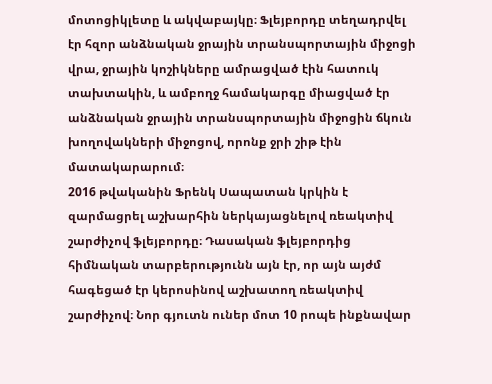մոտոցիկլետը և ակվաբայկը։ Ֆլեյբորդը տեղադրվել էր հզոր անձնական ջրային տրանսպորտային միջոցի վրա, ջրային կոշիկները ամրացված էին հատուկ տախտակին, և ամբողջ համակարգը միացված էր անձնական ջրային տրանսպորտային միջոցին ճկուն խողովակների միջոցով, որոնք ջրի շիթ էին մատակարարում։
2016 թվականին Ֆրենկ Սապատան կրկին է զարմացրել աշխարհին ներկայացնելով ռեակտիվ շարժիչով ֆլեյբորդը։ Դասական ֆլեյբորդից հիմնական տարբերությունն այն էր, որ այն այժմ հագեցած էր կերոսինով աշխատող ռեակտիվ շարժիչով։ Նոր գյուտն ուներ մոտ 10 րոպե ինքնավար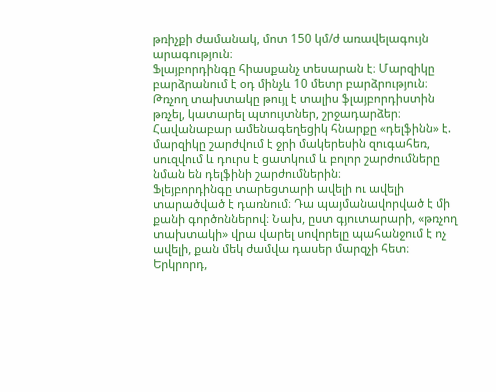թռիչքի ժամանակ, մոտ 150 կմ/ժ առավելագույն արագություն։
Ֆլայբորդինգը հիասքանչ տեսարան է։ Մարզիկը բարձրանում է օդ մինչև 10 մետր բարձրություն։ Թռչող տախտակը թույլ է տալիս ֆլայբորդիստին թռչել, կատարել պտույտներ, շրջադարձեր։ Հավանաբար ամենագեղեցիկ հնարքը «դելֆինն» է. մարզիկը շարժվում է ջրի մակերեսին զուգահեռ, սուզվում և դուրս է ցատկում և բոլոր շարժումները նման են դելֆինի շարժումներին։
Ֆլեյբորդինգը տարեցտարի ավելի ու ավելի տարածված է դառնում։ Դա պայմանավորված է մի քանի գործոններով։ Նախ, ըստ գյուտարարի, «թռչող տախտակի» վրա վարել սովորելը պահանջում է ոչ ավելի, քան մեկ ժամվա դասեր մարզչի հետ։ Երկրորդ,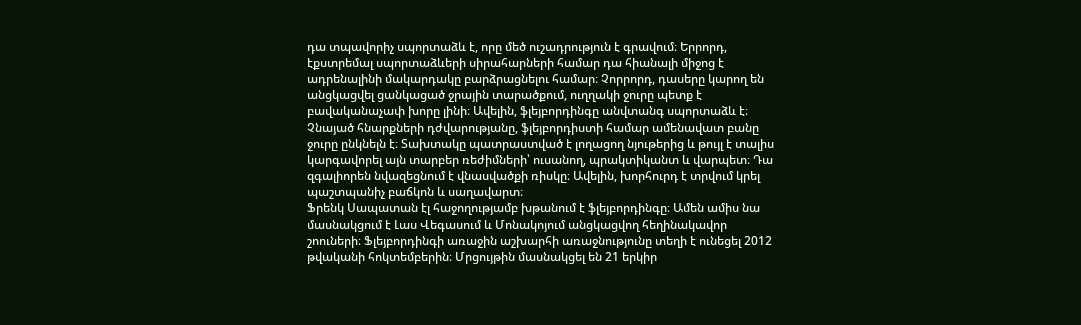դա տպավորիչ սպորտաձև է, որը մեծ ուշադրություն է գրավում։ Երրորդ, էքստրեմալ սպորտաձևերի սիրահարների համար դա հիանալի միջոց է ադրենալինի մակարդակը բարձրացնելու համար։ Չորրորդ, դասերը կարող են անցկացվել ցանկացած ջրային տարածքում, ուղղակի ջուրը պետք է բավականաչափ խորը լինի։ Ավելին, ֆլեյբորդինգը անվտանգ սպորտաձև է։
Չնայած հնարքների դժվարությանը, ֆլեյբորդիստի համար ամենավատ բանը ջուրը ընկնելն է։ Տախտակը պատրաստված է լողացող նյութերից և թույլ է տալիս կարգավորել այն տարբեր ռեժիմների՝ ուսանող, պրակտիկանտ և վարպետ։ Դա զգալիորեն նվազեցնում է վնասվածքի ռիսկը։ Ավելին, խորհուրդ է տրվում կրել պաշտպանիչ բաճկոն և սաղավարտ։
Ֆրենկ Սապատան էլ հաջողությամբ խթանում է ֆլեյբորդինգը։ Ամեն ամիս նա մասնակցում է Լաս Վեգասում և Մոնակոյում անցկացվող հեղինակավոր շոուների։ Ֆլեյբորդինգի առաջին աշխարհի առաջնությունը տեղի է ունեցել 2012 թվականի հոկտեմբերին։ Մրցույթին մասնակցել են 21 երկիր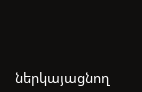ներկայացնող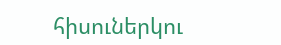հիսուներկու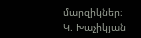մարզիկներ։
Կ. Խաչիկյան